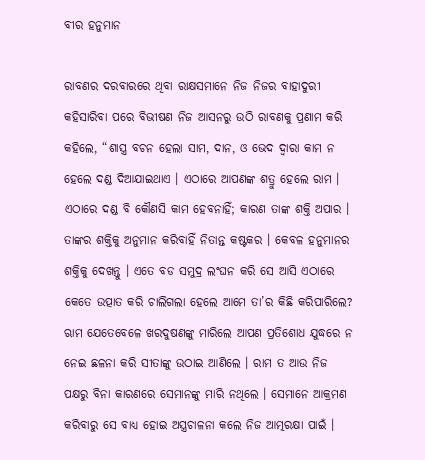ବୀର ହନୁମାନ

ରାବଣର ଦରବାରରେ ଥିବା ରାକ୍ଷସମାନେ ନିଜ ନିଜର ବାହାଦୁରୀ କହିସାରିବା ପରେ ବିଭୀଷଣ ନିଜ ଆସନରୁ ଉଠି ରାବଣକୁ ପ୍ରଣାମ କରି କହିଲେ, “ଶାସ୍ତ୍ର ବଚନ ହେଲା ସାମ, ଦାନ, ଓ ଭେଦ ଦ୍ୱାରା କାମ ନ ହେଲେ ଦଣ୍ଡ ଦିଆଯାଇଥାଏ । ଏଠାରେ ଆପଣଙ୍କ ଶତ୍ରୁ ହେଲେ ରାମ । ଏଠାରେ ଦଣ୍ଡ ବି କୌଣସି କାମ ହେବନାହିଁ; କାରଣ ତାଙ୍କ ଶକ୍ତି ଅପାର । ତାଙ୍କର ଶକ୍ତିକୁ ଅନୁମାନ କରିବାହିଁ ନିତାନ୍ତ କଷ୍ଟକର । କେବଳ ହନୁମାନର ଶକ୍ତିକୁ ଦେଖନ୍ତୁ । ଏତେ ବଡ ସମୁଦ୍ର ଲଂଘନ କରି ସେ ଆସି ଏଠାରେ କେତେ ଉତ୍ପାତ କରି ଚାଲିଗଲା ହେଲେ ଆମେ ତା’ର କିଛି କରିପାରିଲେ? ଋାମ ଯେତେବେଳେ ଖରଦୁଷଣଙ୍କୁ ମାରିଲେ ଆପଣ ପ୍ରତିଶୋଧ ଯୁଦ୍ଧରେ ନ ନେଇ ଛଳନା କରି ସୀତାଙ୍କୁ ଉଠାଇ ଆଣିଲେ । ରାମ ତ ଆଉ ନିଜ ପକ୍ଷରୁ ବିନା କାରଣରେ ସେମାନଙ୍କୁ ମାରି ନଥିଲେ । ସେମାନେ ଆକ୍ରମଣ କରିବାରୁ ସେ ବାଧ୍ୟ ହୋଇ ଅସ୍ତ୍ରଚାଳନା କଲେ ନିଜ ଆତ୍ମରକ୍ଷା ପାଇଁ ।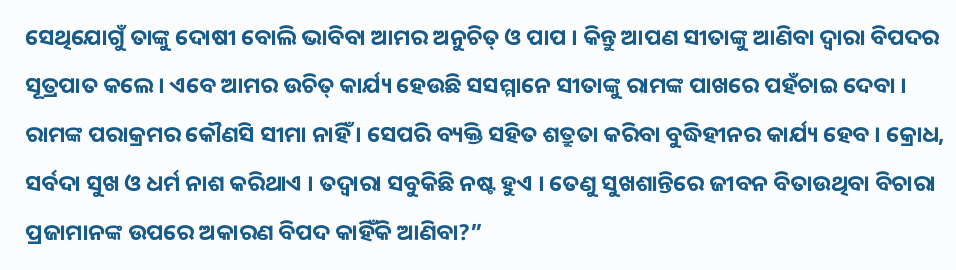ସେଥିଯୋଗୁଁ ତାଙ୍କୁ ଦୋଷୀ ବୋଲି ଭାବିବା ଆମର ଅନୁଚିତ୍ ଓ ପାପ । କିନ୍ତୁ ଆପଣ ସୀତାଙ୍କୁ ଆଣିବା ଦ୍ୱାରା ବିପଦର ସୂତ୍ରପାତ କଲେ । ଏବେ ଆମର ଉଚିତ୍ କାର୍ଯ୍ୟ ହେଉଛି ସସମ୍ମାନେ ସୀତାଙ୍କୁ ରାମଙ୍କ ପାଖରେ ପହଁଚାଇ ଦେବା । ରାମଙ୍କ ପରାକ୍ରମର କୌଣସି ସୀମା ନାହିଁ । ସେପରି ବ୍ୟକ୍ତି ସହିତ ଶତ୍ରୁତା କରିବା ବୁଦ୍ଧିହୀନର କାର୍ଯ୍ୟ ହେବ । କ୍ରୋଧ, ସର୍ବଦା ସୁଖ ଓ ଧର୍ମ ନାଶ କରିଥାଏ । ତଦ୍ୱାରା ସବୁକିଛି ନଷ୍ଟ ହୁଏ । ତେଣୁ ସୁଖଶାନ୍ତିରେ ଜୀବନ ବିତାଉଥିବା ବିଚାରା ପ୍ରଜାମାନଙ୍କ ଉପରେ ଅକାରଣ ବିପଦ କାହିଁକି ଆଣିବା?”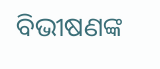ବିଭୀଷଣଙ୍କ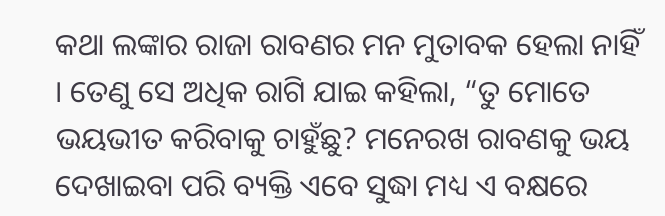କଥା ଲଙ୍କାର ରାଜା ରାବଣର ମନ ମୁତାବକ ହେଲା ନାହିଁ । ତେଣୁ ସେ ଅଧିକ ରାଗି ଯାଇ କହିଲା, “ତୁ ମୋତେ ଭୟଭୀତ କରିବାକୁ ଚାହୁଁଛୁ? ମନେରଖ ରାବଣକୁ ଭୟ ଦେଖାଇବା ପରି ବ୍ୟକ୍ତି ଏବେ ସୁଦ୍ଧା ମଧ୍ୟ ଏ ବକ୍ଷରେ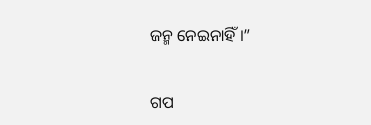ଜନ୍ମ ନେଇନାହିଁ ।”


ଗପ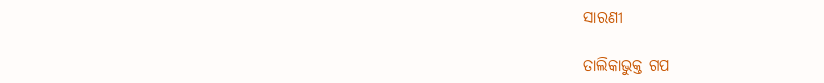ସାରଣୀ

ତାଲିକାଭୁକ୍ତ ଗପ